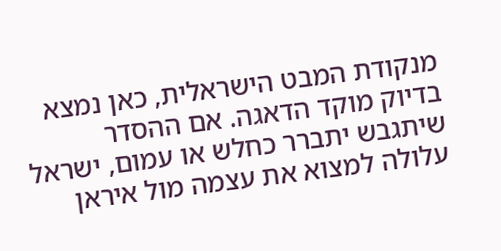מנקודת המבט הישראלית, כאן נמצא בדיוק מוקד הדאגה. אם ההסדר שיתגבש יתברר כחלש או עמום, ישראל עלולה למצוא את עצמה מול איראן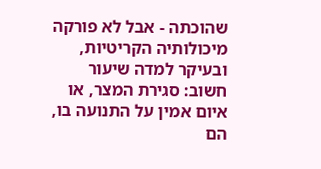שהוכתה - אבל לא פורקה מיכולותיה הקריטיות, ובעיקר למדה שיעור חשוב: סגירת המצר, או איום אמין על התנועה בו, הם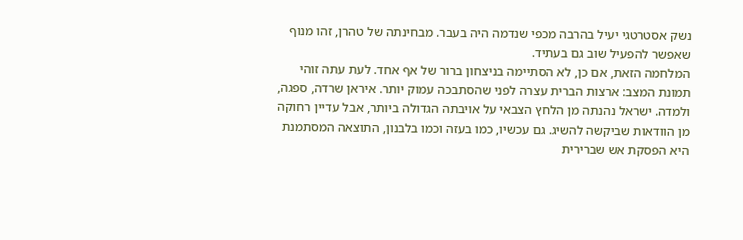נשק אסטרטגי יעיל בהרבה מכפי שנדמה היה בעבר. מבחינתה של טהרן, זהו מנוף שאפשר להפעיל שוב גם בעתיד.
המלחמה הזאת, אם כן, לא הסתיימה בניצחון ברור של אף אחד. לעת עתה זוהי תמונת המצב: ארצות הברית עצרה לפני שהסתבכה עמוק יותר. איראן שרדה, ספגה, ולמדה. ישראל נהנתה מן הלחץ הצבאי על אויבתה הגדולה ביותר, אבל עדיין רחוקה מן הוודאות שביקשה להשיג. גם עכשיו, כמו בעזה וכמו בלבנון, התוצאה המסתמנת היא הפסקת אש שברירית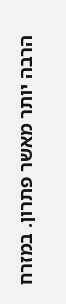הרבה יותר מאשר פתרון. במזרח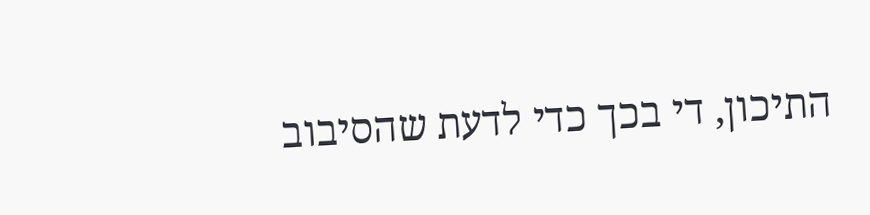התיכון, די בכך כדי לדעת שהסיבוב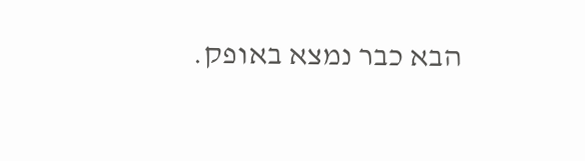הבא כבר נמצא באופק.